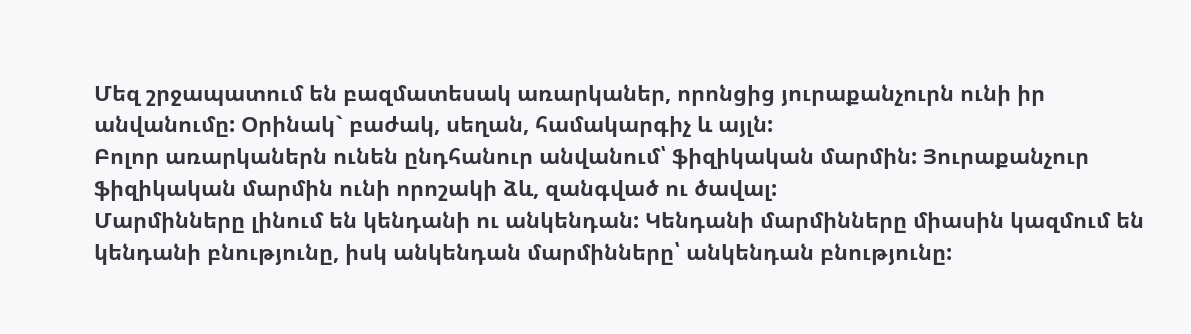Մեզ շրջապատում են բազմատեսակ առարկաներ, որոնցից յուրաքանչուրն ունի իր անվանումը: Օրինակ` բաժակ, սեղան, համակարգիչ և այլն:
Բոլոր առարկաներն ունեն ընդհանուր անվանում՝ ֆիզիկական մարմին: Յուրաքանչուր ֆիզիկական մարմին ունի որոշակի ձև, զանգված ու ծավալ:
Մարմինները լինում են կենդանի ու անկենդան: Կենդանի մարմինները միասին կազմում են կենդանի բնությունը, իսկ անկենդան մարմինները՝ անկենդան բնությունը: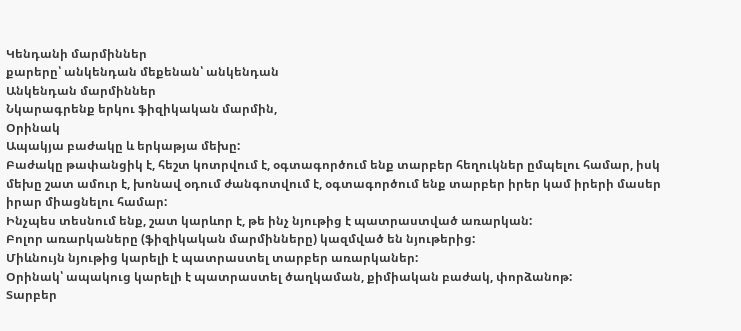Կենդանի մարմիններ
քարերը՝ անկենդան մեքենան՝ անկենդան
Անկենդան մարմիններ
Նկարագրենք երկու ֆիզիկական մարմին,
Օրինակ
Ապակյա բաժակը և երկաթյա մեխը:
Բաժակը թափանցիկ է, հեշտ կոտրվում է, օգտագործում ենք տարբեր հեղուկներ ըմպելու համար, իսկ մեխը շատ ամուր է, խոնավ օդում ժանգոտվում է, օգտագործում ենք տարբեր իրեր կամ իրերի մասեր իրար միացնելու համար:
Ինչպես տեսնում ենք, շատ կարևոր է, թե ինչ նյութից է պատրաստված առարկան:
Բոլոր առարկաները (ֆիզիկական մարմինները) կազմված են նյութերից:
Միևնույն նյութից կարելի է պատրաստել տարբեր առարկաներ:
Օրինակ՝ ապակուց կարելի է պատրաստել ծաղկաման, քիմիական բաժակ, փորձանոթ:
Տարբեր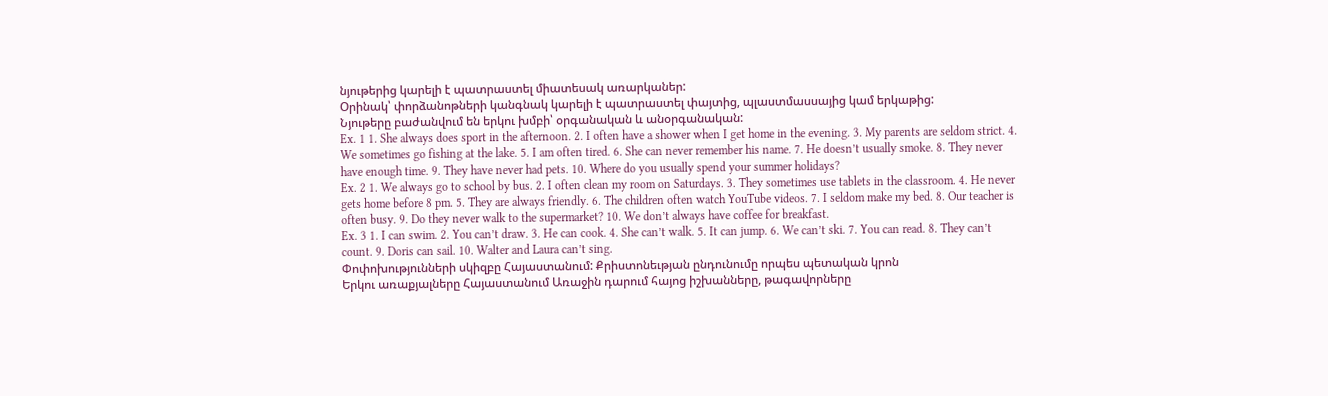նյութերից կարելի է պատրաստել միատեսակ առարկաներ:
Օրինակ՝ փորձանոթների կանգնակ կարելի է պատրաստել փայտից, պլաստմասսայից կամ երկաթից:
Նյութերը բաժանվում են երկու խմբի՝ օրգանական և անօրգանական:
Ex. 1 1. She always does sport in the afternoon. 2. I often have a shower when I get home in the evening. 3. My parents are seldom strict. 4. We sometimes go fishing at the lake. 5. I am often tired. 6. She can never remember his name. 7. He doesn’t usually smoke. 8. They never have enough time. 9. They have never had pets. 10. Where do you usually spend your summer holidays?
Ex. 2 1. We always go to school by bus. 2. I often clean my room on Saturdays. 3. They sometimes use tablets in the classroom. 4. He never gets home before 8 pm. 5. They are always friendly. 6. The children often watch YouTube videos. 7. I seldom make my bed. 8. Our teacher is often busy. 9. Do they never walk to the supermarket? 10. We don’t always have coffee for breakfast.
Ex. 3 1. I can swim. 2. You can’t draw. 3. He can cook. 4. She can’t walk. 5. It can jump. 6. We can’t ski. 7. You can read. 8. They can’t count. 9. Doris can sail. 10. Walter and Laura can’t sing.
Փոփոխությունների սկիզբը Հայաստանում: Քրիստոնեւթյան ընդունումը որպես պետական կրոն
Երկու առաքյալները Հայաստանում Առաջին դարում հայոց իշխանները, թագավորները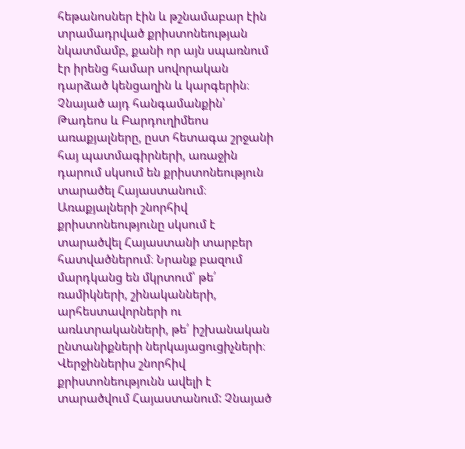հեթանոսներ էին և թշնամաբար էին տրամադրված քրիստոնեության նկատմամբ, քանի որ այն սպառնում էր իրենց համար սովորական դարձած կենցաղին և կարգերին։ Չնայած այդ հանգամանքին՝ Թադեոս և Բարդուղիմեոս առաքյալները, ըստ հետագա շրջանի հայ պատմագիրների, առաջին դարում սկսում են քրիստոնեություն տարածել Հայաստանում։ Առաքյալների շնորհիվ քրիստոնեությունը սկսում է տարածվել Հայաստանի տարբեր հատվածներում։ Նրանք բազում մարդկանց են մկրտում՝ թե՛ ռամիկների, շինականների, արհեստավորների ու առևտրականների, թե՛ իշխանական ընտանիքների ներկայացուցիչների։ Վերջիններիս շնորհիվ քրիստոնեությունն ավելի է տարածվում Հայաստանում: Չնայած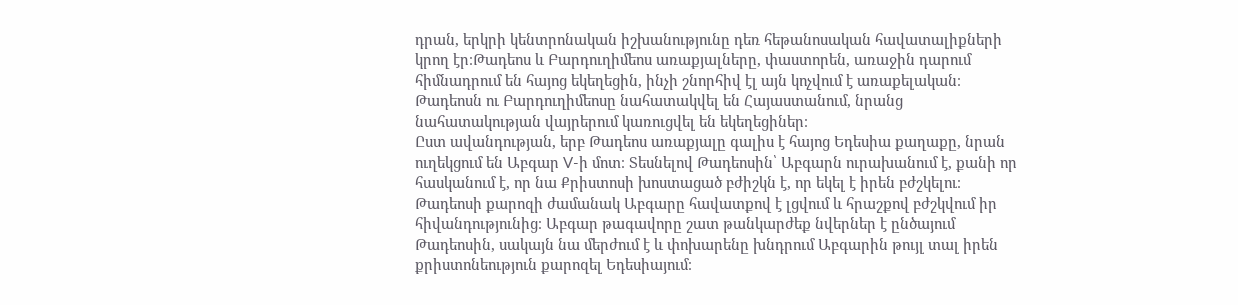դրան, երկրի կենտրոնական իշխանությունը դեռ հեթանոսական հավատալիքների կրող էր։Թադեոս և Բարդուղիմեոս առաքյալները, փաստորեն, առաջին դարում հիմնադրում են հայոց եկեղեցին, ինչի շնորհիվ էլ այն կոչվում է առաքելական։ Թադեոսն ու Բարդուղիմեոսը նահատակվել են Հայաստանում, նրանց նահատակության վայրերում կառուցվել են եկեղեցիներ։
Ըստ ավանդության, երբ Թադեոս առաքյալը գալիս է հայոց Եդեսիա քաղաքը, նրան ուղեկցում են Աբգար V-ի մոտ։ Տեսնելով Թադեոսին՝ Աբգարն ուրախանում է, քանի որ հասկանում է, որ նա Քրիստոսի խոստացած բժիշկն է, որ եկել է իրեն բժշկելու։ Թադեոսի քարոզի ժամանակ Աբգարը հավատքով է լցվում և հրաշքով բժշկվում իր հիվանդությունից։ Աբգար թագավորը շատ թանկարժեք նվերներ է ընծայում Թադեոսին, սակայն նա մերժում է և փոխարենը խնդրում Աբգարին թույլ տալ իրեն քրիստոնեություն քարոզել Եդեսիայում։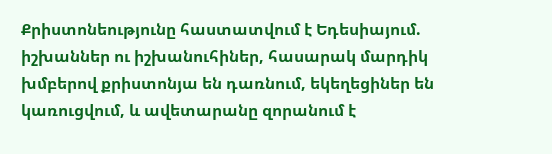Քրիստոնեությունը հաստատվում է Եդեսիայում. իշխաններ ու իշխանուհիներ, հասարակ մարդիկ խմբերով քրիստոնյա են դառնում, եկեղեցիներ են կառուցվում, և ավետարանը զորանում է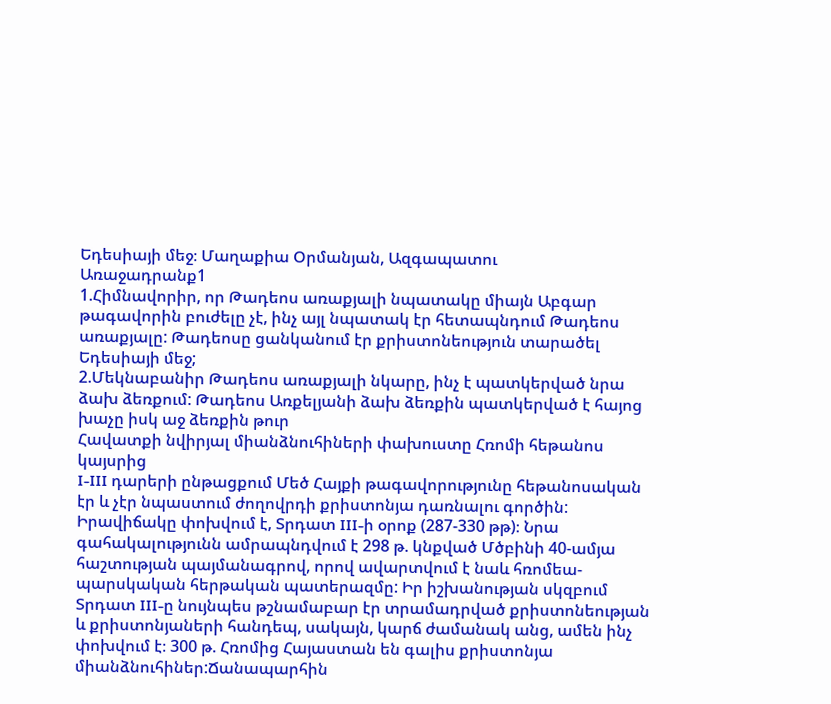Եդեսիայի մեջ։ Մաղաքիա Օրմանյան, Ազգապատու
Առաջադրանք1
1.Հիմնավորիր, որ Թադեոս առաքյալի նպատակը միայն Աբգար թագավորին բուժելը չէ, ինչ այլ նպատակ էր հետապնդում Թադեոս առաքյալը: Թադեոսը ցանկանում էր քրիստոնեություն տարածել Եդեսիայի մեջ;
2.Մեկնաբանիր Թադեոս առաքյալի նկարը, ինչ է պատկերված նրա ձախ ձեռքում: Թադեոս Առքելյանի ձախ ձեռքին պատկերված է հայոց խաչը իսկ աջ ձեռքին թուր
Հավատքի նվիրյալ միանձնուհիների փախուստը Հռոմի հեթանոս կայսրից
I-III դարերի ընթացքում Մեծ Հայքի թագավորությունը հեթանոսական էր և չէր նպաստում ժողովրդի քրիստոնյա դառնալու գործին: Իրավիճակը փոխվում է, Տրդատ III-ի օրոք (287-330 թթ)։ Նրա գահակալությունն ամրապնդվում է 298 թ. կնքված Մծբինի 40-ամյա հաշտության պայմանագրով, որով ավարտվում է նաև հռոմեա-պարսկական հերթական պատերազմը: Իր իշխանության սկզբում Տրդատ III-ը նույնպես թշնամաբար էր տրամադրված քրիստոնեության և քրիստոնյաների հանդեպ, սակայն, կարճ ժամանակ անց, ամեն ինչ փոխվում է։ 300 թ. Հռոմից Հայաստան են գալիս քրիստոնյա միանձնուհիներ:Ճանապարհին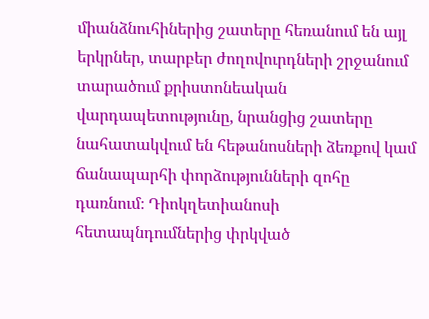միանձնուհիներից շատերը հեռանում են այլ երկրներ, տարբեր ժողովուրդների շրջանում տարածում քրիստոնեական վարդապետությունը, նրանցից շատերը նահատակվում են հեթանոսների ձեռքով կամ ճանապարհի փորձությունների զոհը դառնում։ Դիոկղետիանոսի հետապնդումներից փրկված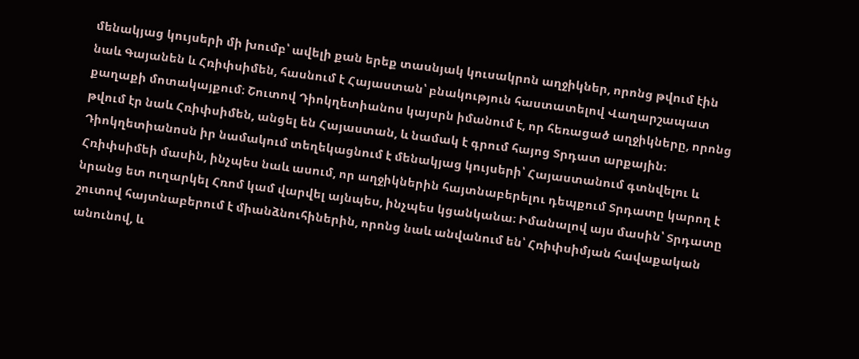մենակյաց կույսերի մի խումբ՝ ավելի քան երեք տասնյակ կուսակրոն աղջիկներ, որոնց թվում էին նաև Գայանեն և Հռիփսիմեն, հասնում է Հայաստան՝ բնակություն հաստատելով Վաղարշապատ քաղաքի մոտակայքում։ Շուտով Դիոկղետիանոս կայսրն իմանում է, որ հեռացած աղջիկները, որոնց թվում էր նաև Հռիփսիմեն, անցել են Հայաստան, և նամակ է գրում հայոց Տրդատ արքային։ Դիոկղետիանոսն իր նամակում տեղեկացնում է մենակյաց կույսերի՝ Հայաստանում գտնվելու և Հռիփսիմեի մասին, ինչպես նաև ասում, որ աղջիկներին հայտնաբերելու դեպքում Տրդատը կարող է նրանց ետ ուղարկել Հռոմ կամ վարվել այնպես, ինչպես կցանկանա։ Իմանալով այս մասին՝ Տրդատը շուտով հայտնաբերում է միանձնուհիներին, որոնց նաև անվանում են՝ Հռիփսիմյան հավաքական անունով, և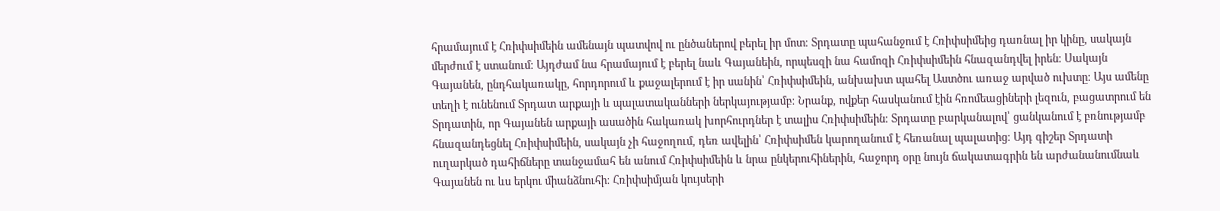հրամայում է Հռիփսիմեին ամենայն պատվով ու ընծաներով բերել իր մոտ։ Տրդատը պահանջում է Հռիփսիմեից դառնալ իր կինը, սակայն մերժում է ստանում։ Այդժամ նա հրամայում է բերել նաև Գայանեին, որպեսզի նա համոզի Հռիփսիմեին հնազանդվել իրեն։ Սակայն Գայանեն, ընդհակառակը, հորդորում և քաջալերում է իր սանին՝ Հռիփսիմեին, անխախտ պահել Աստծու առաջ արված ուխտը։ Այս ամենը տեղի է ունենում Տրդատ արքայի և պալատականների ներկայությամբ։ Նրանք, ովքեր հասկանում էին հռոմեացիների լեզուն, բացատրում են Տրդատին, որ Գայանեն արքայի ասածին հակառակ խորհուրդներ է տալիս Հռիփսիմեին։ Տրդատը բարկանալով՝ ցանկանում է բռնությամբ հնազանդեցնել Հռիփսիմեին, սակայն չի հաջողում, դեռ ավելին՝ Հռիփսիմեն կարողանում է հեռանալ պալատից։ Այդ գիշեր Տրդատի ուղարկած դահիճները տանջամահ են անում Հռիփսիմեին և նրա ընկերուհիներին, հաջորդ օրը նույն ճակատագրին են արժանանումնաև Գայանեն ու ևս երկու միանձնուհի։ Հռիփսիմյան կույսերի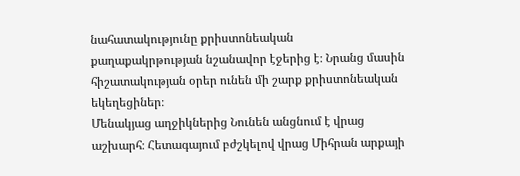նահատակությունը քրիստոնեական քաղաքակրթության նշանավոր էջերից է։ Նրանց մասին հիշատակության օրեր ունեն մի շարք քրիստոնեական եկեղեցիներ։
Մենակյաց աղջիկներից Նունեն անցնում է վրաց աշխարհ։ Հետագայում բժշկելով վրաց Միհրան արքայի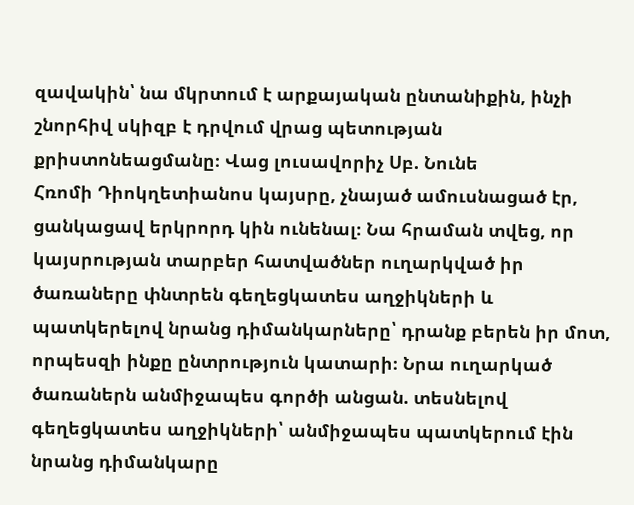զավակին՝ նա մկրտում է արքայական ընտանիքին, ինչի շնորհիվ սկիզբ է դրվում վրաց պետության քրիստոնեացմանը։ Վաց լուսավորիչ Սբ. Նունե
Հռոմի Դիոկղետիանոս կայսրը, չնայած ամուսնացած էր, ցանկացավ երկրորդ կին ունենալ։ Նա հրաման տվեց, որ կայսրության տարբեր հատվածներ ուղարկված իր ծառաները փնտրեն գեղեցկատես աղջիկների և պատկերելով նրանց դիմանկարները՝ դրանք բերեն իր մոտ, որպեսզի ինքը ընտրություն կատարի։ Նրա ուղարկած ծառաներն անմիջապես գործի անցան. տեսնելով գեղեցկատես աղջիկների՝ անմիջապես պատկերում էին նրանց դիմանկարը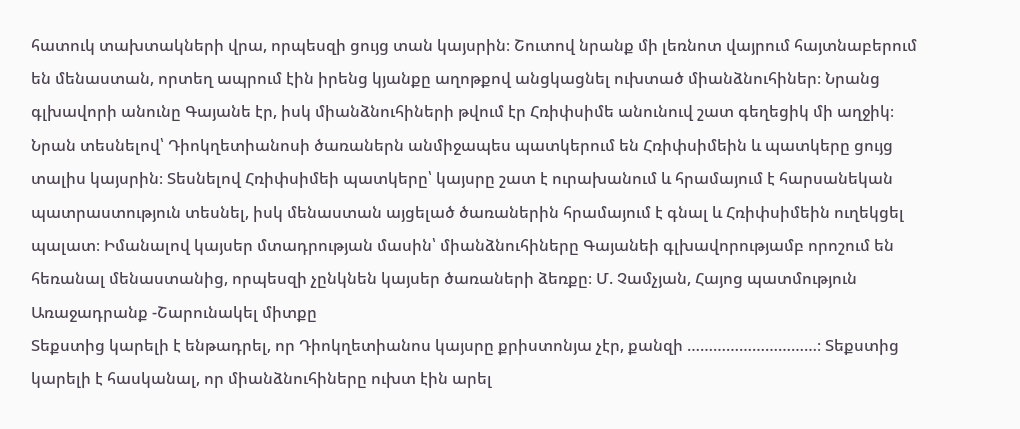հատուկ տախտակների վրա, որպեսզի ցույց տան կայսրին։ Շուտով նրանք մի լեռնոտ վայրում հայտնաբերում են մենաստան, որտեղ ապրում էին իրենց կյանքը աղոթքով անցկացնել ուխտած միանձնուհիներ։ Նրանց գլխավորի անունը Գայանե էր, իսկ միանձնուհիների թվում էր Հռիփսիմե անունուվ շատ գեղեցիկ մի աղջիկ։ Նրան տեսնելով՝ Դիոկղետիանոսի ծառաներն անմիջապես պատկերում են Հռիփսիմեին և պատկերը ցույց տալիս կայսրին։ Տեսնելով Հռիփսիմեի պատկերը՝ կայսրը շատ է ուրախանում և հրամայում է հարսանեկան պատրաստություն տեսնել, իսկ մենաստան այցելած ծառաներին հրամայում է գնալ և Հռիփսիմեին ուղեկցել պալատ։ Իմանալով կայսեր մտադրության մասին՝ միանձնուհիները Գայանեի գլխավորությամբ որոշում են հեռանալ մենաստանից, որպեսզի չընկնեն կայսեր ծառաների ձեռքը։ Մ. Չամչյան, Հայոց պատմություն
Առաջադրանք -Շարունակել միտքը
Տեքստից կարելի է ենթադրել, որ Դիոկղետիանոս կայսրը քրիստոնյա չէր, քանզի …………………………։ Տեքստից կարելի է հասկանալ, որ միանձնուհիները ուխտ էին արել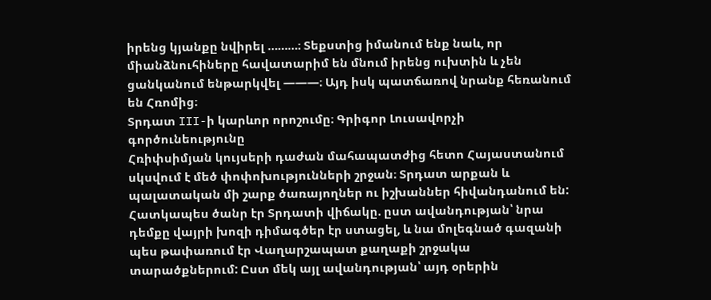իրենց կյանքը նվիրել ………։ Տեքստից իմանում ենք նաև, որ միանձնուհիները հավատարիմ են մնում իրենց ուխտին և չեն ցանկանում ենթարկվել ———։ Այդ իսկ պատճառով նրանք հեռանում են Հռոմից։
Տրդատ III-ի կարևոր որոշումը։ Գրիգոր Լուսավորչի գործունեությունը
Հռիփսիմյան կույսերի դաժան մահապատժից հետո Հայաստանում սկսվում է մեծ փոփոխությունների շրջան։ Տրդատ արքան և պալատական մի շարք ծառայողներ ու իշխաններ հիվանդանում են: Հատկապես ծանր էր Տրդատի վիճակը. ըստ ավանդության՝ նրա դեմքը վայրի խոզի դիմագծեր էր ստացել, և նա մոլեգնած գազանի պես թափառում էր Վաղարշապատ քաղաքի շրջակա տարածքներում: Ըստ մեկ այլ ավանդության՝ այդ օրերին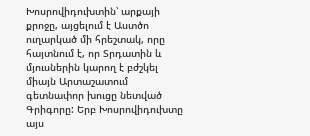Խոսրովիդուխտին՝ արքայի քրոջը, այցելում է Աստծո ուղարկած մի հրեշտակ, որը հայտնում է, որ Տրդատին և մյուսներին կարող է բժշկել միայն Արտաշատում գետնափոր խուցը նետված Գրիգորը: Երբ Խոսրովիդուխտը այս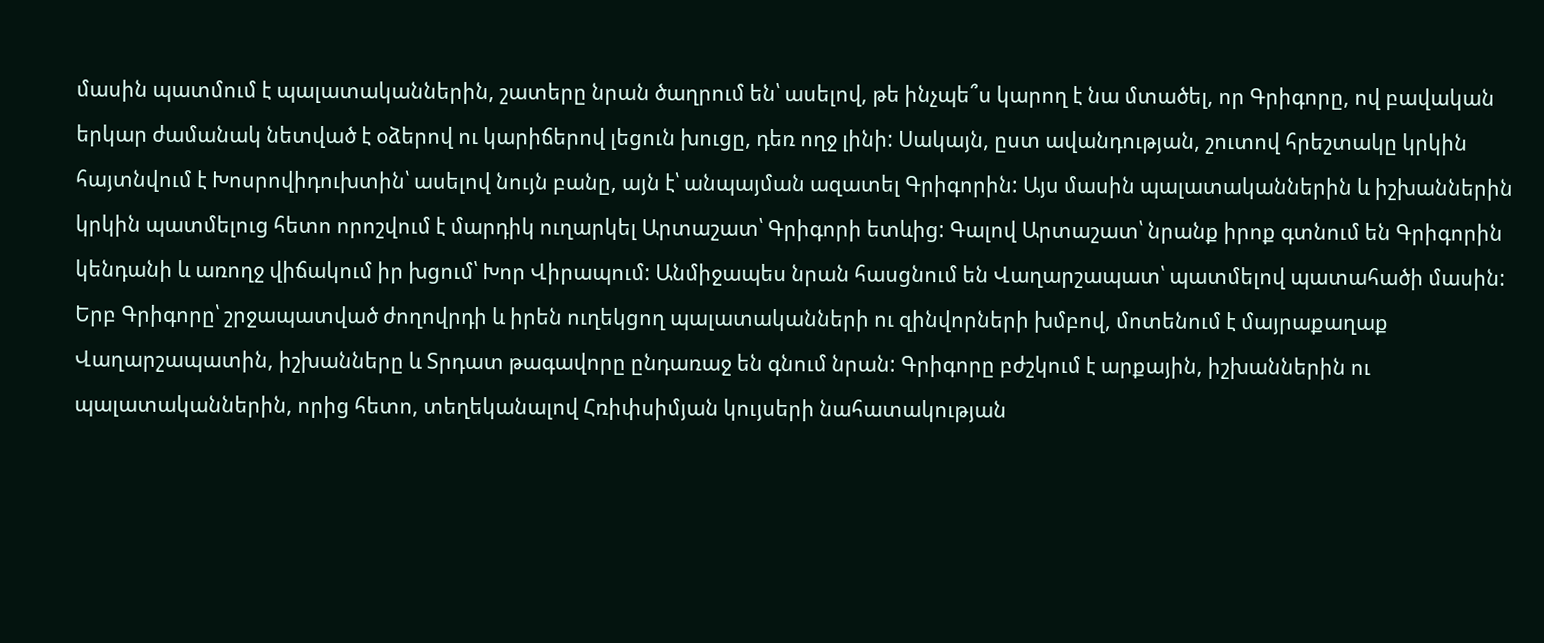մասին պատմում է պալատականներին, շատերը նրան ծաղրում են՝ ասելով, թե ինչպե՞ս կարող է նա մտածել, որ Գրիգորը, ով բավական երկար ժամանակ նետված է օձերով ու կարիճերով լեցուն խուցը, դեռ ողջ լինի: Սակայն, ըստ ավանդության, շուտով հրեշտակը կրկին հայտնվում է Խոսրովիդուխտին՝ ասելով նույն բանը, այն է՝ անպայման ազատել Գրիգորին: Այս մասին պալատականներին և իշխաններին կրկին պատմելուց հետո որոշվում է մարդիկ ուղարկել Արտաշատ՝ Գրիգորի ետևից: Գալով Արտաշատ՝ նրանք իրոք գտնում են Գրիգորին կենդանի և առողջ վիճակում իր խցում՝ Խոր Վիրապում: Անմիջապես նրան հասցնում են Վաղարշապատ՝ պատմելով պատահածի մասին: Երբ Գրիգորը՝ շրջապատված ժողովրդի և իրեն ուղեկցող պալատականների ու զինվորների խմբով, մոտենում է մայրաքաղաք Վաղարշապատին, իշխանները և Տրդատ թագավորը ընդառաջ են գնում նրան: Գրիգորը բժշկում է արքային, իշխաններին ու պալատականներին, որից հետո, տեղեկանալով Հռիփսիմյան կույսերի նահատակության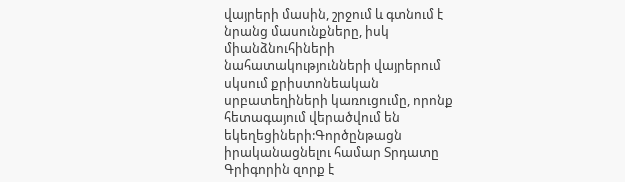վայրերի մասին, շրջում և գտնում է նրանց մասունքները, իսկ միանձնուհիների նահատակությունների վայրերում սկսում քրիստոնեական սրբատեղիների կառուցումը, որոնք հետագայում վերածվում են եկեղեցիների:Գործընթացն իրականացնելու համար Տրդատը Գրիգորին զորք է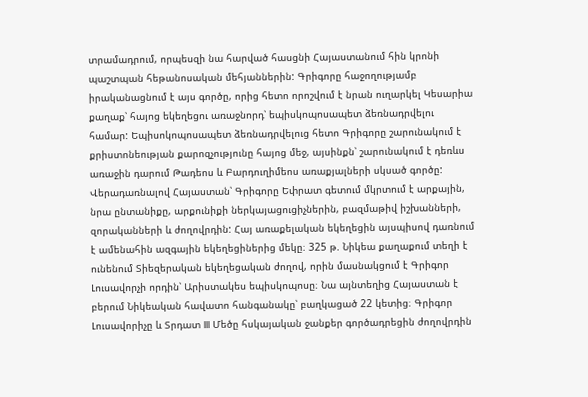տրամադրում, որպեսզի նա հարված հասցնի Հայաստանում հին կրոնի պաշտպան հեթանոսական մեհյաններին: Գրիգորը հաջողությամբ իրականացնում է այս գործը, որից հետո որոշվում է նրան ուղարկել Կեսարիա քաղաք՝ հայոց եկեղեցու առաջնորդ՝ եպիսկոպոսապետ ձեռնադրվելու համար: Եպիսոկոպոսապետ ձեռնադրվելուց հետո Գրիգորը շարունակում է քրիստոնեության քարոզչությունը հայոց մեջ, այսինքն՝ շարունակում է դեռևս առաջին դարում Թադեոս և Բարդուղիմեոս առաքյալների սկսած գործը: Վերադառնալով Հայաստան՝ Գրիգորը Եփրատ գետում մկրտում է արքային, նրա ընտանիքը, արքունիքի ներկայացուցիչներին, բազմաթիվ իշխանների, զորականների և ժողովրդին: Հայ առաքելական եկեղեցին այսպիսով դառնում է ամենահին ազգային եկեղեցիներից մեկը։ 325 թ. Նիկեա քաղաքում տեղի է ունենում Տիեզերական եկեղեցական ժողով, որին մասնակցում է Գրիգոր Լուսավորչի որդին՝ Արիստակես եպիսկոպոսը։ Նա այնտեղից Հայաստան է բերում Նիկեական հավատո հանգանակը՝ բաղկացած 22 կետից։ Գրիգոր Լուսավորիչը և Տրդատ III Մեծը հսկայական ջանքեր գործադրեցին ժողովրդին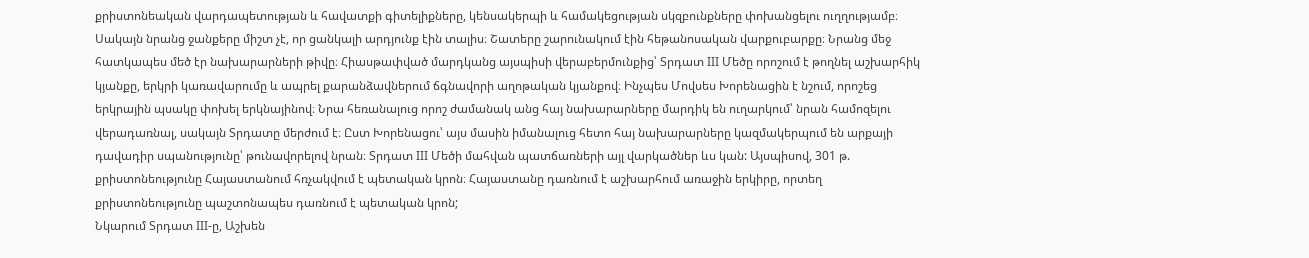քրիստոնեական վարդապետության և հավատքի գիտելիքները, կենսակերպի և համակեցության սկզբունքները փոխանցելու ուղղությամբ։ Սակայն նրանց ջանքերը միշտ չէ, որ ցանկալի արդյունք էին տալիս։ Շատերը շարունակում էին հեթանոսական վարքուբարքը։ Նրանց մեջ հատկապես մեծ էր նախարարների թիվը։ Հիասթափված մարդկանց այսպիսի վերաբերմունքից՝ Տրդատ III Մեծը որոշում է թողնել աշխարհիկ կյանքը, երկրի կառավարումը և ապրել քարանձավներում ճգնավորի աղոթական կյանքով։ Ինչպես Մովսես Խորենացին է նշում, որոշեց երկրային պսակը փոխել երկնայինով։ Նրա հեռանալուց որոշ ժամանակ անց հայ նախարարները մարդիկ են ուղարկում՝ նրան համոզելու վերադառնալ, սակայն Տրդատը մերժում է։ Ըստ Խորենացու՝ այս մասին իմանալուց հետո հայ նախարարները կազմակերպում են արքայի դավադիր սպանությունը՝ թունավորելով նրան։ Տրդատ III Մեծի մահվան պատճառների այլ վարկածներ ևս կան: Այսպիսով, 301 թ. քրիստոնեությունը Հայաստանում հռչակվում է պետական կրոն։ Հայաստանը դառնում է աշխարհում առաջին երկիրը, որտեղ քրիստոնեությունը պաշտոնապես դառնում է պետական կրոն;
Նկարում Տրդատ III-ը, Աշխեն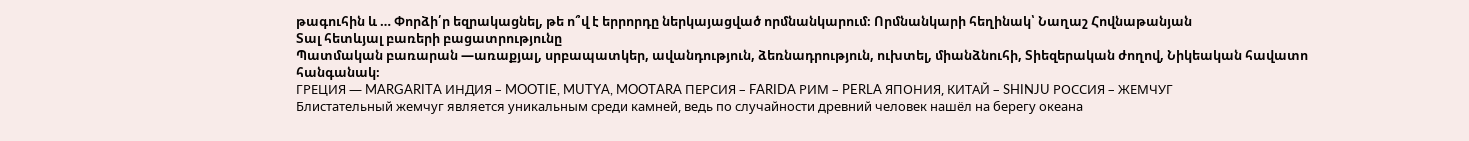թագուհին և … Փորձի՛ր եզրակացնել, թե ո՞վ է երրորդը ներկայացված որմնանկարում։ Որմնանկարի հեղինակ՝ Նաղաշ Հովնաթանյան
Տալ հետևյալ բառերի բացատրությունը
Պատմական բառարան —առաքյալ, սրբապատկեր, ավանդություն, ձեռնադրություն, ուխտել, միանձնուհի, Տիեզերական ժողով, Նիկեական հավատո հանգանակ։
ГРЕЦИЯ — MARGARITA ИНДИЯ – MOOTIE, MUTYA, MOOTARA ПЕРСИЯ – FARIDA РИМ – PERLA ЯПОНИЯ, КИТАЙ – SHINJU РОССИЯ – ЖЕМЧУГ
Блистательный жемчуг является уникальным среди камней, ведь по случайности древний человек нашёл на берегу океана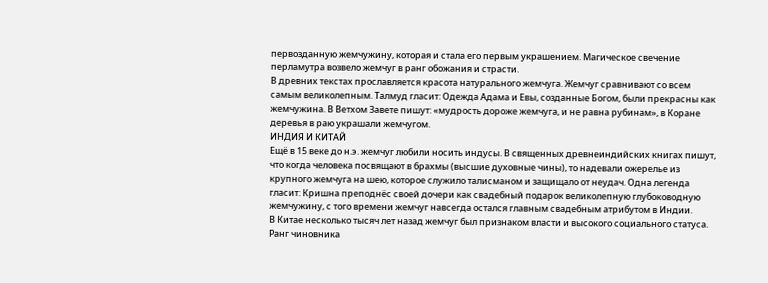первозданную жемчужину, которая и стала его первым украшением. Магическое свечение перламутра возвело жемчуг в ранг обожания и страсти.
В древних текстах прославляется красота натурального жемчуга. Жемчуг сравнивают со всем самым великолепным. Талмуд гласит: Одежда Адама и Евы, созданные Богом, были прекрасны как жемчужина. В Ветхом Завете пишут: «мудрость дороже жемчуга, и не равна рубинам», в Коране деревья в раю украшали жемчугом.
ИНДИЯ И КИТАЙ
Ещё в 15 веке до н.э. жемчуг любили носить индусы. В священных древнеиндийских книгах пишут, что когда человека посвящают в брахмы (высшие духовные чины), то надевали ожерелье из крупного жемчуга на шею, которое служило талисманом и защищало от неудач. Одна легенда гласит: Кришна преподнёс своей дочери как свадебный подарок великолепную глубоководную жемчужину, с того времени жемчуг навсегда остался главным свадебным атрибутом в Индии.
В Китае несколько тысяч лет назад жемчуг был признаком власти и высокого социального статуса. Ранг чиновника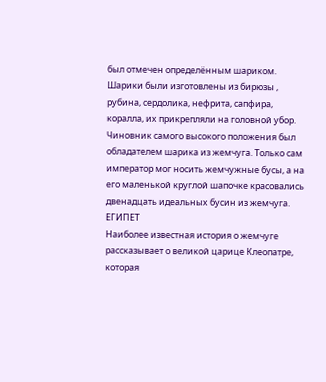был отмечен определённым шариком. Шарики были изготовлены из бирюзы , рубина, сердолика, нефрита, сапфира, коралла, их прикрепляли на головной убор. Чиновник самого высокого положения был обладателем шарика из жемчуга. Только сам император мог носить жемчужные бусы, а на его маленькой круглой шапочке красовались двенадцать идеальных бусин из жемчуга.
ЕГИПЕТ
Наиболее известная история о жемчуге рассказывает о великой царице Клеопатре, которая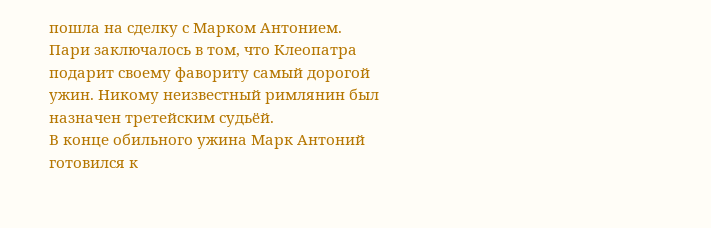пошла на сделку с Марком Антонием. Пари заключалось в том, что Клеопатра подарит своему фавориту самый дорогой ужин. Никому неизвестный римлянин был назначен третейским судьёй.
В конце обильного ужина Марк Антоний готовился к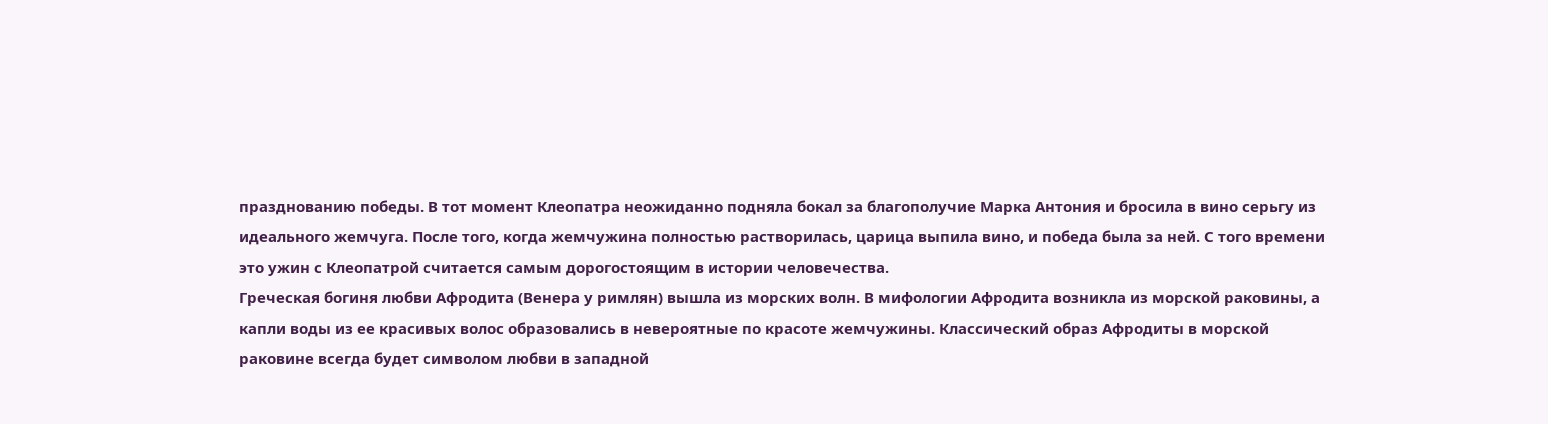празднованию победы. В тот момент Клеопатра неожиданно подняла бокал за благополучие Марка Антония и бросила в вино серьгу из идеального жемчуга. После того, когда жемчужина полностью растворилась, царица выпила вино, и победа была за ней. С того времени это ужин с Клеопатрой считается самым дорогостоящим в истории человечества.
Греческая богиня любви Афродита (Венера у римлян) вышла из морских волн. В мифологии Афродита возникла из морской раковины, а капли воды из ее красивых волос образовались в невероятные по красоте жемчужины. Классический образ Афродиты в морской раковине всегда будет символом любви в западной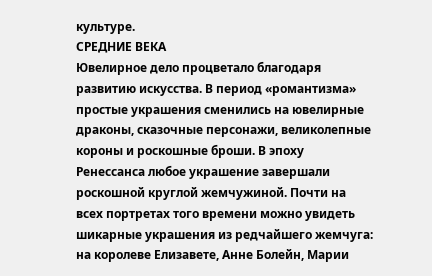культуре.
СРЕДНИЕ ВЕКА
Ювелирное дело процветало благодаря развитию искусства. В период «романтизма» простые украшения сменились на ювелирные драконы, сказочные персонажи, великолепные короны и роскошные броши. В эпоху Ренессанса любое украшение завершали роскошной круглой жемчужиной. Почти на всех портретах того времени можно увидеть шикарные украшения из редчайшего жемчуга: на королеве Елизавете, Анне Болейн, Марии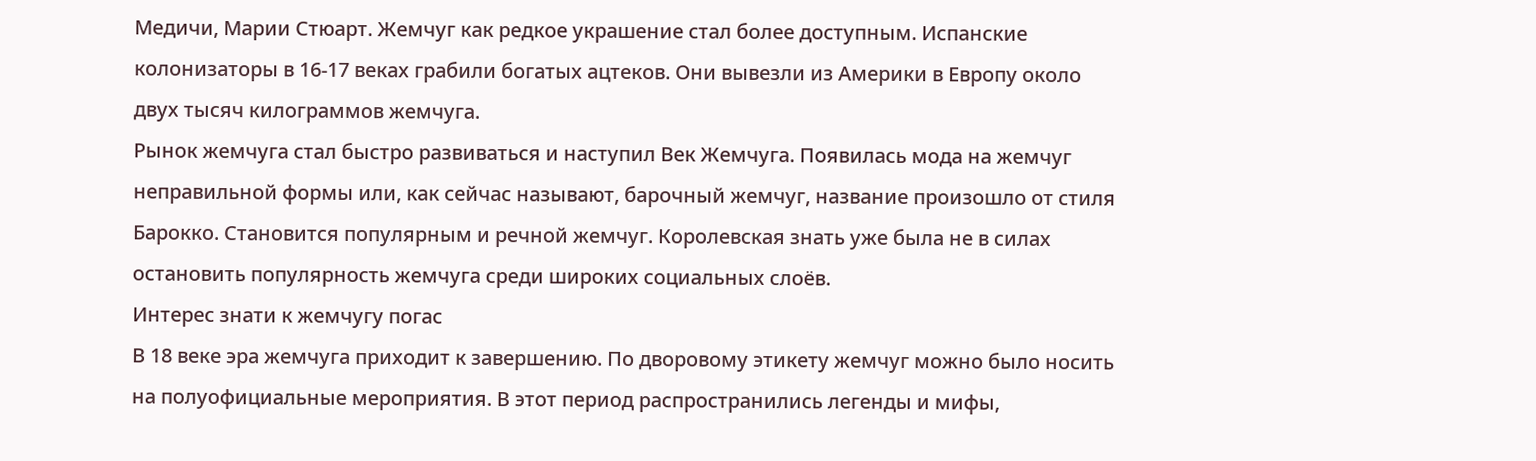Медичи, Марии Стюарт. Жемчуг как редкое украшение стал более доступным. Испанские колонизаторы в 16-17 веках грабили богатых ацтеков. Они вывезли из Америки в Европу около двух тысяч килограммов жемчуга.
Рынок жемчуга стал быстро развиваться и наступил Век Жемчуга. Появилась мода на жемчуг неправильной формы или, как сейчас называют, барочный жемчуг, название произошло от стиля Барокко. Становится популярным и речной жемчуг. Королевская знать уже была не в силах остановить популярность жемчуга среди широких социальных слоёв.
Интерес знати к жемчугу погас
В 18 веке эра жемчуга приходит к завершению. По дворовому этикету жемчуг можно было носить на полуофициальные мероприятия. В этот период распространились легенды и мифы,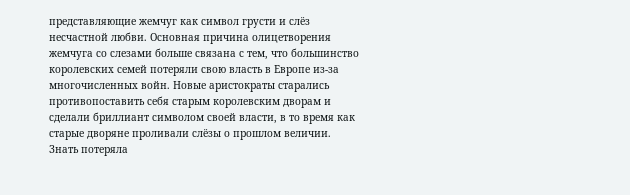представляющие жемчуг как символ грусти и слёз несчастной любви. Основная причина олицетворения жемчуга со слезами больше связана с тем, что большинство королевских семей потеряли свою власть в Европе из-за многочисленных войн. Новые аристократы старались противопоставить себя старым королевским дворам и сделали бриллиант символом своей власти, в то время как старые дворяне проливали слёзы о прошлом величии. Знать потеряла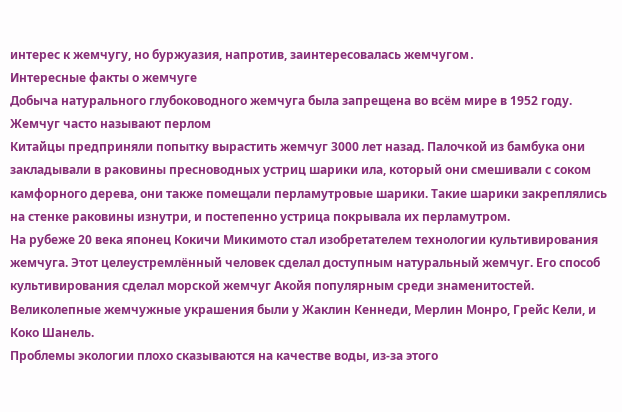интерес к жемчугу, но буржуазия, напротив, заинтересовалась жемчугом․
Интересные факты о жемчуге
Добыча натурального глубоководного жемчуга была запрещена во всём мире в 1952 году.
Жемчуг часто называют перлом
Китайцы предприняли попытку вырастить жемчуг 3000 лет назад. Палочкой из бамбука они закладывали в раковины пресноводных устриц шарики ила, который они смешивали с соком камфорного дерева, они также помещали перламутровые шарики. Такие шарики закреплялись на стенке раковины изнутри, и постепенно устрица покрывала их перламутром.
На рубеже 20 века японец Кокичи Микимото стал изобретателем технологии культивирования жемчуга. Этот целеустремлённый человек сделал доступным натуральный жемчуг. Его способ культивирования сделал морской жемчуг Акойя популярным среди знаменитостей. Великолепные жемчужные украшения были у Жаклин Кеннеди, Мерлин Монро, Грейс Кели, и Коко Шанель.
Проблемы экологии плохо сказываются на качестве воды, из-за этого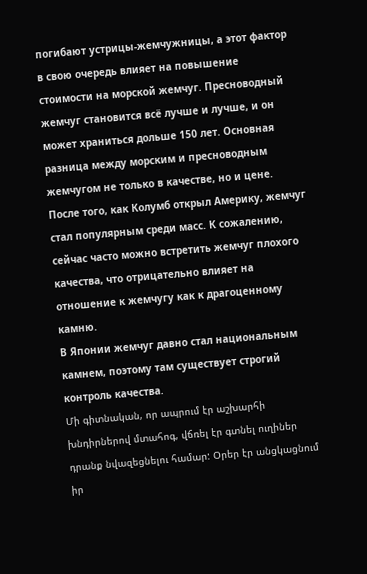погибают устрицы-жемчужницы, а этот фактор в свою очередь влияет на повышение стоимости на морской жемчуг. Пресноводный жемчуг становится всё лучше и лучше, и он может храниться дольше 150 лет. Основная разница между морским и пресноводным жемчугом не только в качестве, но и цене. После того, как Колумб открыл Америку, жемчуг стал популярным среди масс. К сожалению, сейчас часто можно встретить жемчуг плохого качества, что отрицательно влияет на отношение к жемчугу как к драгоценному камню.
В Японии жемчуг давно стал национальным камнем, поэтому там существует строгий контроль качества.
Մի գիտնական, որ ապրում էր աշխարհի խնդիրներով մտահոգ, վճռել էր գտնել ուղիներ դրանք նվազեցնելու համար: Օրեր էր անցկացնում իր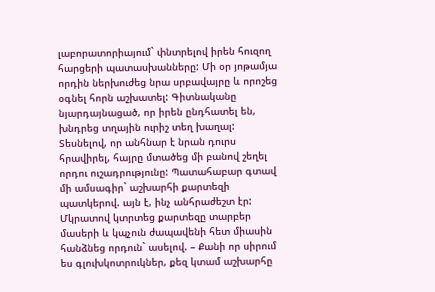լաբորատորիայում` փնտրելով իրեն հուզող հարցերի պատասխանները: Մի օր յոթամյա որդին ներխուժեց նրա սրբավայրը և որոշեց օգնել հորն աշխատել: Գիտնականը նյարդայնացած, որ իրեն ընդհատել են, խնդրեց տղային ուրիշ տեղ խաղալ: Տեսնելով, որ անհնար է նրան դուրս հրավիրել, հայրը մտածեց մի բանով շեղել որդու ուշադրությունը: Պատահաբար գտավ մի ամսագիր` աշխարհի քարտեզի պատկերով. այն է, ինչ անհրաժեշտ էր: Մկրատով կտրտեց քարտեզը տարբեր մասերի և կպչուն ժապավենի հետ միասին հանձնեց որդուն` ասելով. – Քանի որ սիրում ես գլուխկոտրուկներ, քեզ կտամ աշխարհը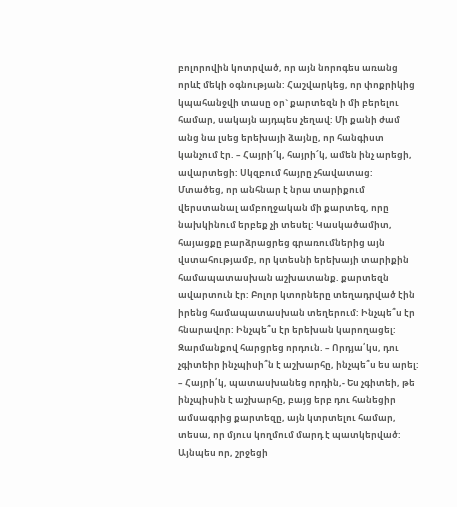բոլորովին կոտրված, որ այն նորոգես առանց որևէ մեկի օգնության: Հաշվարկեց, որ փոքրիկից կպահանջվի տասը օր` քարտեզն ի մի բերելու համար, սակայն այդպես չեղավ: Մի քանի ժամ անց նա լսեց երեխայի ձայնը, որ հանգիստ կանչում էր. – Հայրի՜կ, հայրի՜կ, ամեն ինչ արեցի, ավարտեցի: Սկզբում հայրը չհավատաց: Մտածեց, որ անհնար է նրա տարիքում վերստանալ ամբողջական մի քարտեզ, որը նախկինում երբեք չի տեսել: Կասկածամիտ, հայացքը բարձրացրեց գրառումներից այն վստահությամբ, որ կտեսնի երեխայի տարիքին համապատասխան աշխատանք. քարտեզն ավարտուն էր: Բոլոր կտորները տեղադրված էին իրենց համապատասխան տեղերում: Ինչպե՞ս էր հնարավոր: Ինչպե՞ս էր երեխան կարողացել: Զարմանքով հարցրեց որդուն. – Որդյա՛կս, դու չգիտեիր ինչպիսի՞ն է աշխարհը, ինչպե՞ս ես արել: – Հայրի՛կ, պատասխանեց որդին,- Ես չգիտեի, թե ինչպիսին է աշխարհը, բայց երբ դու հանեցիր ամսագրից քարտեզը, այն կտրտելու համար, տեսա, որ մյուս կողմում մարդ է պատկերված: Այնպես որ, շրջեցի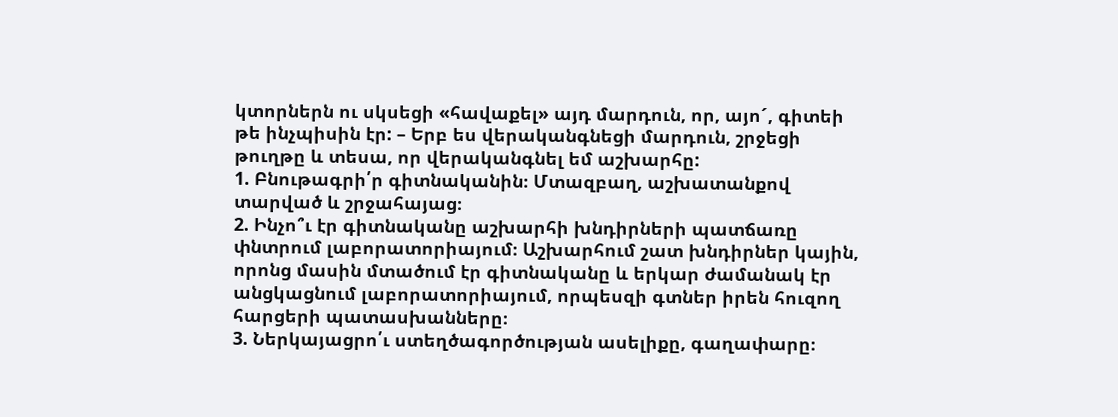կտորներն ու սկսեցի «հավաքել» այդ մարդուն, որ, այո´, գիտեի թե ինչպիսին էր: – Երբ ես վերականգնեցի մարդուն, շրջեցի թուղթը և տեսա, որ վերականգնել եմ աշխարհը:
1. Բնութագրի՛ր գիտնականին։ Մտազբաղ, աշխատանքով տարված և շրջահայաց։
2. Ինչո՞ւ էր գիտնականը աշխարհի խնդիրների պատճառը փնտրում լաբորատորիայում։ Աշխարհում շատ խնդիրներ կային, որոնց մասին մտածում էր գիտնականը և երկար ժամանակ էր անցկացնում լաբորատորիայում, որպեսզի գտներ իրեն հուզող հարցերի պատասխանները։
3. Ներկայացրո՛ւ ստեղծագործության ասելիքը, գաղափարը։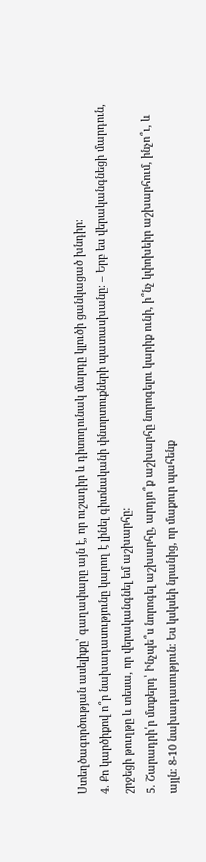Ստեղծագործության ասելիքը՝ գաղափարը այն է, որ ուշադիր և դիտողունակ մարդը կլուծի ցանկացած խնդիր։
4. Քո կարծիքով ո՞ր նախադասությունը կարող է լինել գիտնականի փնտրտուքների պատասխանը։ – Երբ ես վերականգնեցի մարդուն, շրջեցի թուղթը և տեսա, որ վերականգնել եմ աշխարհը:
5. Շարադրի՛ր մտքերդ՝ Ինչպե՞ս նորոգել աշխարհը, արդյո՞ք աշխարհը նորոգելու կարիք ունի, ի՞նչ կփոխեիր աշխարհում, ինչո՞ւ, և այլն։ 8-10 նախադասություն։ Ես կսկսեի նրանից, որ մաքուր պահենք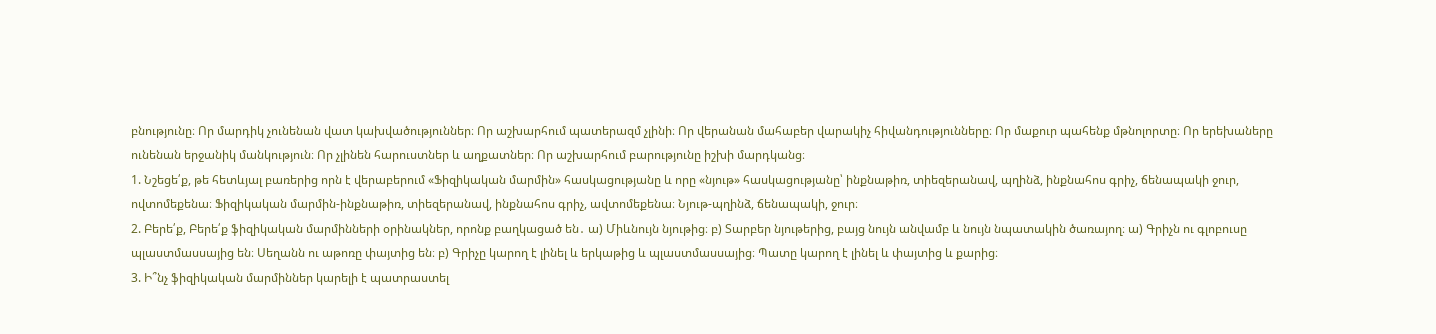բնությունը։ Որ մարդիկ չունենան վատ կախվածություններ։ Որ աշխարհում պատերազմ չլինի։ Որ վերանան մահաբեր վարակիչ հիվանդությունները։ Որ մաքուր պահենք մթնոլորտը։ Որ երեխաները ունենան երջանիկ մանկություն։ Որ չլինեն հարուստներ և աղքատներ։ Որ աշխարհում բարությունը իշխի մարդկանց։
1. Նշեցե՛ք, թե հետևյալ բառերից որն է վերաբերում «Ֆիզիկական մարմին» հասկացությանը և որը «նյութ» հասկացությանը՝ ինքնաթիռ, տիեզերանավ, պղինձ, ինքնահոս գրիչ, ճենապակի ջուր, ովտոմեքենա։ Ֆիզիկական մարմին-ինքնաթիռ, տիեզերանավ, ինքնահոս գրիչ, ավտոմեքենա։ Նյութ-պղինձ, ճենապակի, ջուր։
2. Բերե՛ք, Բերե՛ք ֆիզիկական մարմինների օրինակներ, որոնք բաղկացած են․ ա) Միևնույն նյութից։ բ) Տարբեր նյութերից, բայց նույն անվամբ և նույն նպատակին ծառայող։ ա) Գրիչն ու գլոբուսը պլաստմասսայից են։ Սեղանն ու աթոռը փայտից են։ բ) Գրիչը կարող է լինել և երկաթից և պլաստմասսայից։ Պատը կարող է լինել և փայտից և քարից։
3. Ի՞նչ ֆիզիկական մարմիններ կարելի է պատրաստել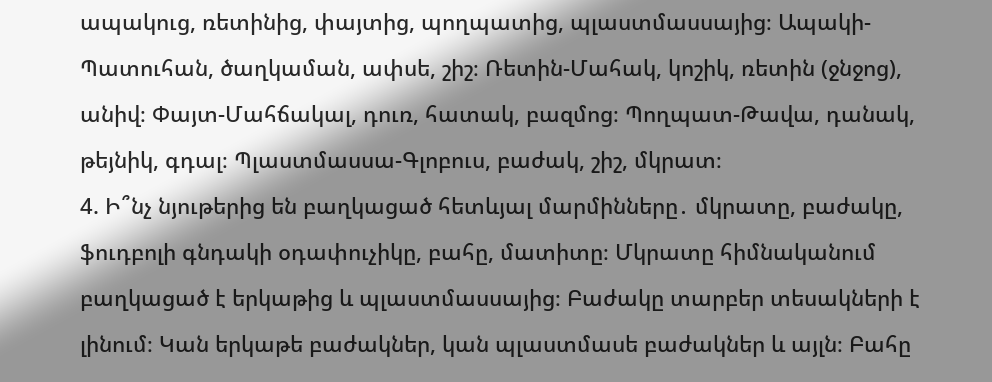ապակուց, ռետինից, փայտից, պողպատից, պլաստմասսայից։ Ապակի-Պատուհան, ծաղկաման, ափսե, շիշ։ Ռետին-Մահակ, կոշիկ, ռետին (ջնջոց), անիվ։ Փայտ-Մահճակալ, դուռ, հատակ, բազմոց։ Պողպատ-Թավա, դանակ, թեյնիկ, գդալ։ Պլաստմասսա-Գլոբուս, բաժակ, շիշ, մկրատ։
4. Ի՞նչ նյութերից են բաղկացած հետևյալ մարմինները․ մկրատը, բաժակը, ֆուդբոլի գնդակի օդափուչիկը, բահը, մատիտը։ Մկրատը հիմնականում բաղկացած է երկաթից և պլաստմասսայից։ Բաժակը տարբեր տեսակների է լինում։ Կան երկաթե բաժակներ, կան պլաստմասե բաժակներ և այլն։ Բահը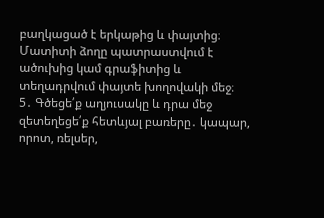բաղկացած է երկաթից և փայտից։ Մատիտի ձողը պատրաստվում է ածուխից կամ գրաֆիտից և տեղադրվում փայտե խողովակի մեջ։
5․ Գծեցե՛ք աղյուսակը և դրա մեջ զետեղեցե՛ք հետևյալ բառերը․ կապար, որոտ, ռելսեր,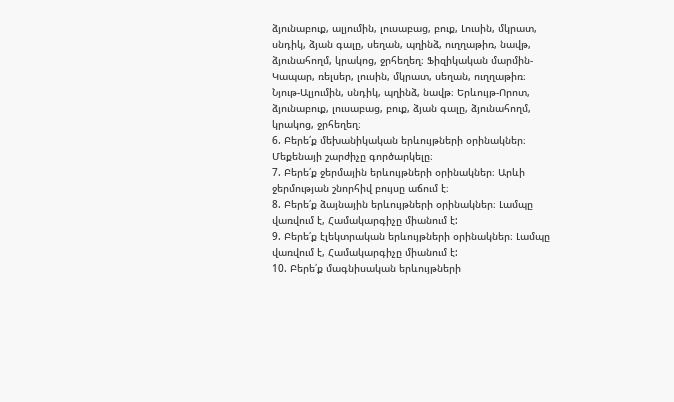ձյունաբուք, ալյումին, լուսաբաց, բուք, Լուսին, մկրատ, սնդիկ, ձյան գալը, սեղան, պղինձ, ուղղաթիռ, նավթ, ձյունահողմ, կրակոց, ջրհեղեղ։ Ֆիզիկական մարմին-Կապար, ռելսեր, լուսին, մկրատ, սեղան, ուղղաթիռ։ Նյութ-Ալյումին, սնդիկ, պղինձ, նավթ։ Երևույթ-Որոտ, ձյունաբուք, լուսաբաց, բուք, ձյան գալը, ձյունահողմ, կրակոց, ջրհեղեղ։
6. Բերե՛ք մեխանիկական երևույթների օրինակներ։ Մեքենայի շարժիչը գործարկելը։
7. Բերե՛ք ջերմային երևույթների օրինակներ։ Արևի ջերմության շնորհիվ բույսը աճում է։
8. Բերե՛ք ձայնային երևույթների օրինակներ։ Լամպը վառվում է, Համակարգիչը միանում է:
9. Բերե՛ք էլեկտրական երևույթների օրինակներ։ Լամպը վառվում է, Համակարգիչը միանում է:
10. Բերե՛ք մագնիսական երևույթների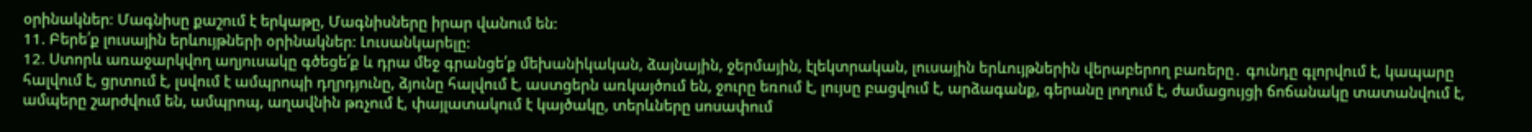օրինակներ։ Մագնիսը քաշում է երկաթը, Մագնիսները իրար վանում են:
11. Բերե՛ք լուսային երևույթների օրինակներ։ Լուսանկարելը:
12. Ստորև առաջարկվող աղյուսակը գծեցե՛ք և դրա մեջ գրանցե՛ք մեխանիկական, ձայնային, ջերմային, էլեկտրական, լուսային երևույթներին վերաբերող բառերը․ գունդը գլորվում է, կապարը հալվում է, ցրտում է, լսվում է ամպրոպի դղրդյունը, ձյունը հալվում է, աստցերն առկայծում են, ջուրը եռում է, լույսը բացվում է, արձագանք, գերանը լողում է, ժամացույցի ճոճանակը տատանվում է, ամպերը շարժվում են, ամպրոպ, աղավնին թռչում է, փայլատակում է կայծակը, տերևները սոսափում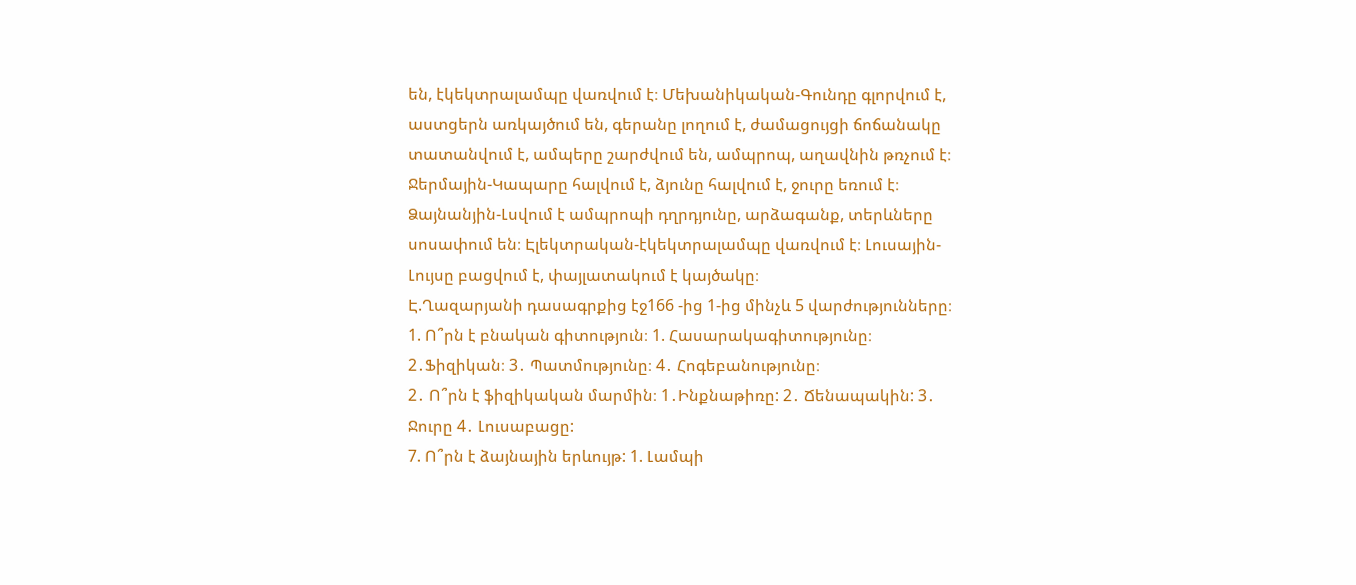են, էկեկտրալամպը վառվում է։ Մեխանիկական-Գունդը գլորվում է, աստցերն առկայծում են, գերանը լողում է, ժամացույցի ճոճանակը տատանվում է, ամպերը շարժվում են, ամպրոպ, աղավնին թռչում է։ Ջերմային-Կապարը հալվում է, ձյունը հալվում է, ջուրը եռում է։ Ձայնանյին-Լսվում է ամպրոպի դղրդյունը, արձագանք, տերևները սոսափում են։ Էլեկտրական-էկեկտրալամպը վառվում է։ Լուսային-Լույսը բացվում է, փայլատակում է կայծակը։
Է.Ղազարյանի դասագրքից էջ166 -ից 1-ից մինչև 5 վարժությունները։
1. Ո՞րն է բնական գիտություն։ 1. Հասարակագիտությունը։ 2․Ֆիզիկան։ 3․ Պատմությունը։ 4․ Հոգեբանությունը։
2․ Ո՞րն է ֆիզիկական մարմին։ 1․Ինքնաթիռը: 2․ Ճենապակին: 3․ Ջուրը 4․ Լուսաբացը:
7. Ո՞րն է ձայնային երևույթ: 1. Լամպի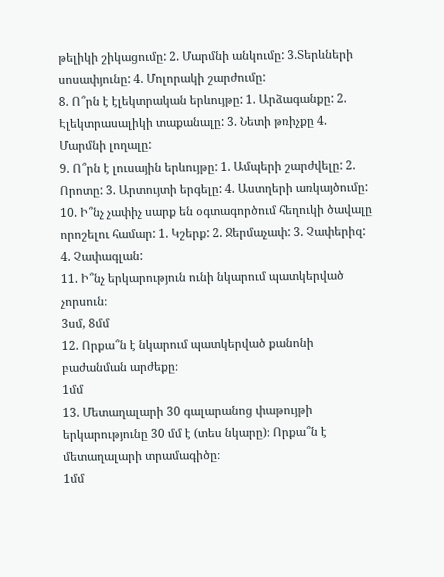թելիկի շիկացումը: 2. Մարմնի անկումը: 3.Տերևների սոսափյունը: 4. Մոլորակի շարժումը:
8. Ո՞րն է էլեկտրական երևույթը: 1. Արձագանքը: 2. Էլեկտրասալիկի տաքանալը: 3. Նետի թռիչքը 4. Մարմնի լողալը:
9. Ո՞րն է լուսային երևույթը: 1. Ամպերի շարժվելը: 2. Որոտը: 3. Արտույտի երգելը: 4. Աստղերի առկայծումը:
10. Ի՞նչ չափիչ սարք են օգտագործում հեղուկի ծավալը որոշելու համար: 1. Կշերք: 2. Ջերմաչափ: 3. Չափերիզ: 4. Չափագլան:
11. Ի՞նչ երկարություն ունի նկարում պատկերված չորսուն։
3սմ, 8մմ
12. Որքա՞ն է նկարում պատկերված քանոնի բաժանման արժեքը։
1մմ
13. Մետաղալարի 30 գալարանոց փաթույթի երկարությունը 30 մմ է (տես նկարը)։ Որքա՞ն է մետաղալարի տրամագիծը։
1մմ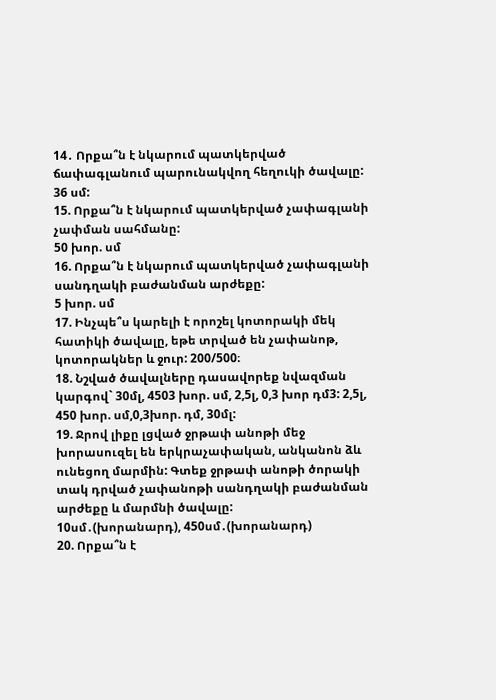14․ Որքա՞ն է նկարում պատկերված ճափագլանում պարունակվող հեղուկի ծավալը:
36 սմ:
15. Որքա՞ն է նկարում պատկերված չափագլանի չափման սահմանը:
50 խոր. սմ
16. Որքա՞ն է նկարում պատկերված չափագլանի սանդղակի բաժանման արժեքը:
5 խոր. սմ
17. Ինչպե՞ս կարելի է որոշել կոտորակի մեկ հատիկի ծավալը, եթե տրված են չափանոթ, կոտորակներ և ջուր: 200/500։
18. Նշված ծավալները դասավորեք նվազման կարգով` 30մլ, 4503 խոր. սմ, 2,5լ, 0,3 խոր դմ3: 2,5լ, 450 խոր. սմ,0,3խոր. դմ, 30մլ:
19. Ջրով լիքը լցված ջրթափ անոթի մեջ խորասուզել են երկրաչափական, անկանոն ձև ունեցող մարմին: Գտեք ջրթափ անոթի ծորակի տակ դրված չափանոթի սանդղակի բաժանման արժեքը և մարմնի ծավալը:
10սմ․(խորանարդ), 450սմ․(խորանարդ)
20. Որքա՞ն է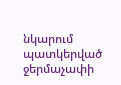նկարում պատկերված ջերմաչափի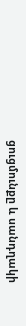ցուցմունքը և սանդղակի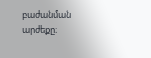բաժանման արժեքը։